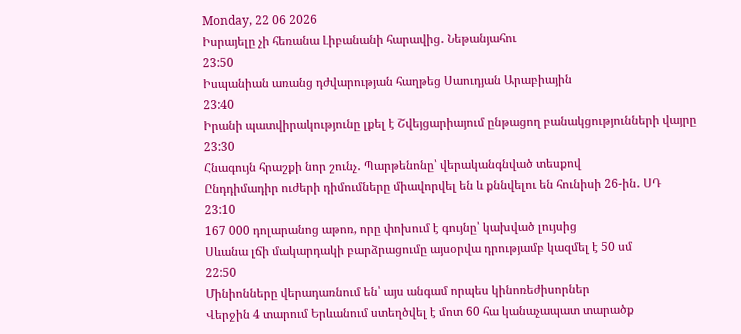Monday, 22 06 2026
Իսրայելը չի հեռանա Լիբանանի հարավից․ Նեթանյահու
23:50
Իսպանիան առանց դժվարության հաղթեց Սաուդյան Արաբիային
23:40
Իրանի պատվիրակությունը լքել է Շվեյցարիայում ընթացող բանակցությունների վայրը
23:30
Հնագույն հրաշքի նոր շունչ․ Պարթենոնը՝ վերականգնված տեսքով
Ընդդիմադիր ուժերի դիմումները միավորվել են և քննվելու են հունիսի 26-ին․ ՍԴ
23:10
167 000 դոլարանոց աթոռ, որը փոխում է գույնը՝ կախված լույսից
Սևանա լճի մակարդակի բարձրացումը այսօրվա դրությամբ կազմել է 50 սմ
22:50
Մինիոնները վերադառնում են՝ այս անգամ որպես կինոռեժիսորներ
Վերջին 4 տարում Երևանում ստեղծվել է մոտ 60 հա կանաչապատ տարածք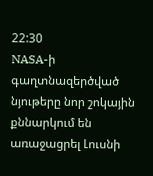22:30
NASA-ի գաղտնազերծված նյութերը նոր շոկային քննարկում են առաջացրել Լուսնի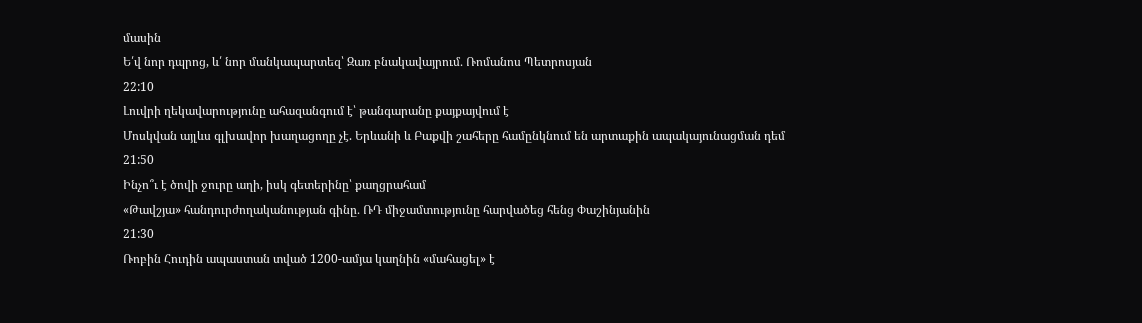մասին
Ե՛վ նոր դպրոց, և՛ նոր մանկապարտեզ՝ Զառ բնակավայրում․ Ռոմանոս Պետրոսյան
22:10
Լուվրի ղեկավարությունը ահազանգում է՝ թանգարանը քայքայվում է
Մոսկվան այլևս գլխավոր խաղացողը չէ. Երևանի և Բաքվի շահերը համընկնում են արտաքին ապակայունացման դեմ
21:50
Ինչո՞ւ է ծովի ջուրը աղի, իսկ գետերինը՝ քաղցրահամ
«Թավշյա» հանդուրժողականության գինը․ ՌԴ միջամտությունը հարվածեց հենց Փաշինյանին
21:30
Ռոբին Հուդին ապաստան տված 1200-ամյա կաղնին «մահացել» է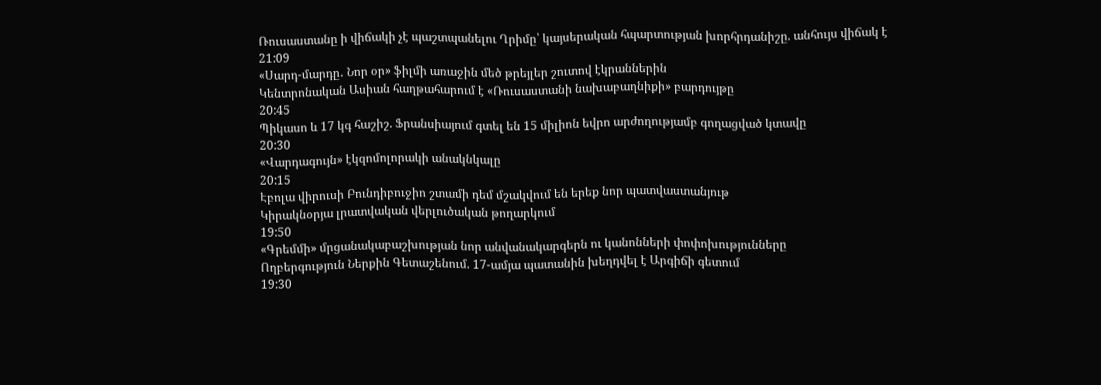Ռուսաստանը ի վիճակի չէ պաշտպանելու Ղրիմը՝ կայսերական հպարտության խորհրդանիշը. անհույս վիճակ է
21:09
«Սարդ-մարդը․ Նոր օր» ֆիլմի առաջին մեծ թրեյլեր շուտով էկրաններին
Կենտրոնական Ասիան հաղթահարում է «Ռուսաստանի նախաբաղնիքի» բարդույթը
20:45
Պիկասո և 17 կգ հաշիշ. Ֆրանսիայում գտել են 15 միլիոն եվրո արժողությամբ գողացված կտավը
20:30
«Վարդագույն» էկզոմոլորակի անակնկալը
20:15
Էբոլա վիրուսի Բունդիբուջիո շտամի դեմ մշակվում են երեք նոր պատվաստանյութ
Կիրակնօրյա լրատվական վերլուծական թողարկում
19:50
«Գրեմմի» մրցանակաբաշխության նոր անվանակարգերն ու կանոնների փոփոխությունները
Ողբերգություն Ներքին Գետաշենում. 17-ամյա պատանին խեղդվել է Արգիճի գետում
19:30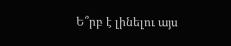Ե՞րբ է լինելու այս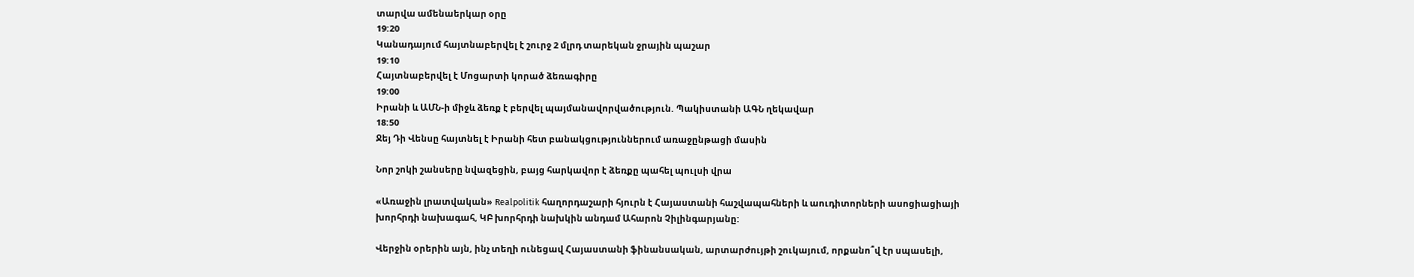տարվա ամենաերկար օրը
19:20
Կանադայում հայտնաբերվել է շուրջ 2 մլրդ տարեկան ջրային պաշար
19:10
Հայտնաբերվել է Մոցարտի կորած ձեռագիրը
19:00
Իրանի և ԱՄՆ-ի միջև ձեռք է բերվել պայմանավորվածություն. Պակիստանի ԱԳՆ ղեկավար
18:50
Ջեյ Դի Վենսը հայտնել է Իրանի հետ բանակցություններում առաջընթացի մասին

Նոր շոկի շանսերը նվազեցին, բայց հարկավոր է ձեռքը պահել պուլսի վրա

«Առաջին լրատվական» Realpolitik հաղորդաշարի հյուրն է Հայաստանի հաշվապահների և աուդիտորների ասոցիացիայի խորհրդի նախագահ, ԿԲ խորհրդի նախկին անդամ Ահարոն Չիլինգարյանը:

Վերջին օրերին այն, ինչ տեղի ունեցավ Հայաստանի ֆինանսական, արտարժույթի շուկայում, որքանո՞վ էր սպասելի,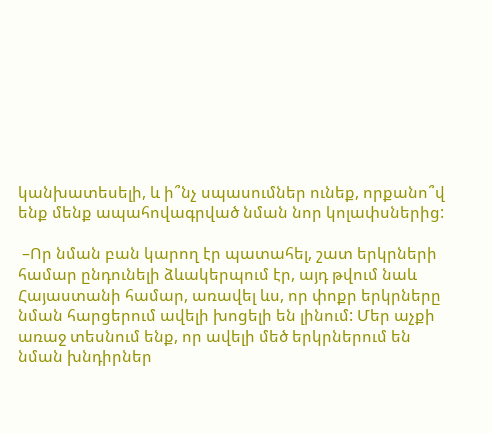կանխատեսելի, և ի՞նչ սպասումներ ունեք, որքանո՞վ ենք մենք ապահովագրված նման նոր կոլափսներից:

 –Որ նման բան կարող էր պատահել, շատ երկրների համար ընդունելի ձևակերպում էր, այդ թվում նաև Հայաստանի համար, առավել ևս, որ փոքր երկրները նման հարցերում ավելի խոցելի են լինում: Մեր աչքի առաջ տեսնում ենք, որ ավելի մեծ երկրներում են նման խնդիրներ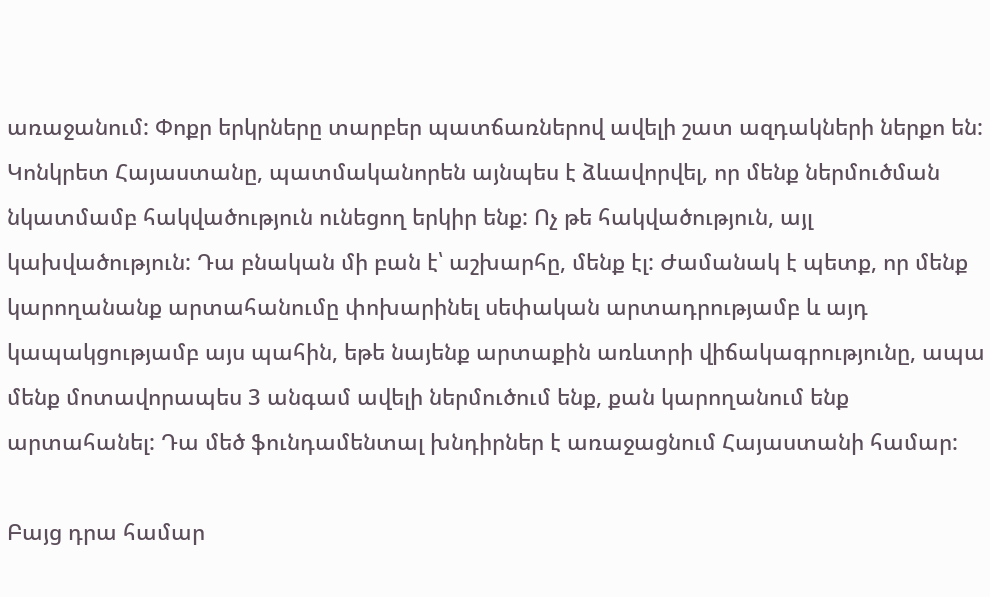առաջանում: Փոքր երկրները տարբեր պատճառներով ավելի շատ ազդակների ներքո են: Կոնկրետ Հայաստանը, պատմականորեն այնպես է ձևավորվել, որ մենք ներմուծման նկատմամբ հակվածություն ունեցող երկիր ենք: Ոչ թե հակվածություն, այլ կախվածություն: Դա բնական մի բան է՝ աշխարհը, մենք էլ: Ժամանակ է պետք, որ մենք կարողանանք արտահանումը փոխարինել սեփական արտադրությամբ և այդ կապակցությամբ այս պահին, եթե նայենք արտաքին առևտրի վիճակագրությունը, ապա մենք մոտավորապես 3 անգամ ավելի ներմուծում ենք, քան կարողանում ենք արտահանել: Դա մեծ ֆունդամենտալ խնդիրներ է առաջացնում Հայաստանի համար:

Բայց դրա համար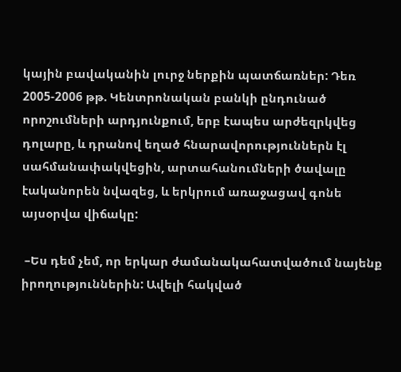կային բավականին լուրջ ներքին պատճառներ: Դեռ 2005-2006 թթ. Կենտրոնական բանկի ընդունած որոշումների արդյունքում, երբ էապես արժեզրկվեց դոլարը, և դրանով եղած հնարավորություններն էլ սահմանափակվեցին, արտահանումների ծավալը էականորեն նվազեց, և երկրում առաջացավ գոնե այսօրվա վիճակը:

 –Ես դեմ չեմ, որ երկար ժամանակահատվածում նայենք իրողություններին: Ավելի հակված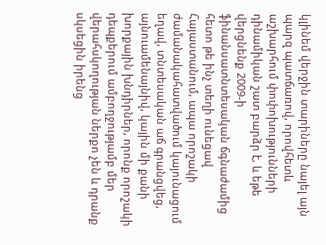կլինեմ վերջին տարիները նայել այն պարզ պատճառով, որովհետև աշխարհում փոփոխությունների դինամիկան շատ բարձր է, և եթե վերցնենք 2009-ի ֆինանսատնտեսական ճգնաժամից հետո թե ինչ տեղի ունեցավ Հայաստանում, ապա որոշակի ժամանակահատվածում կայունացում եղավ, տնտեսական աճ գրանցվեց, այնուամենայնիվ, կային մի քանի խորքային խնդիրներ, որոնք որոշակի դեպքերում ամբողջությամբ մեր վերահսկողության ներքո չեն և դրանք սկսեցին իրենց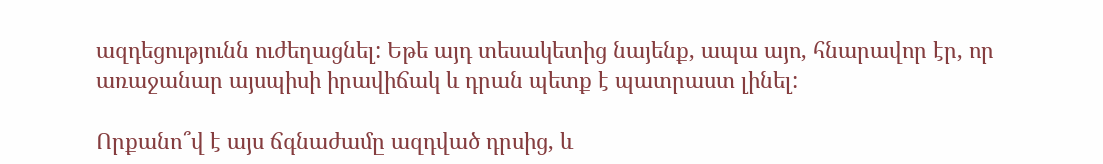ազդեցությունն ուժեղացնել: Եթե այդ տեսակետից նայենք, ապա այո, հնարավոր էր, որ առաջանար այսպիսի իրավիճակ և դրան պետք է պատրաստ լինել:

Որքանո՞վ է այս ճգնաժամը ազդված դրսից, և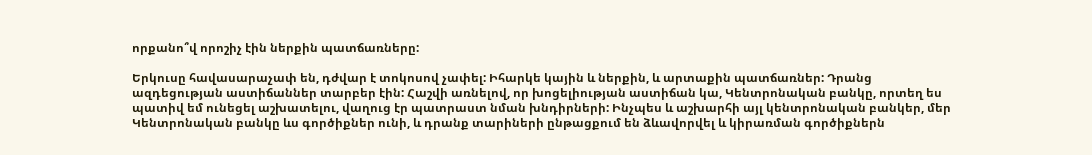որքանո՞վ որոշիչ էին ներքին պատճառները:

Երկուսը հավասարաչափ են, դժվար է տոկոսով չափել: Իհարկե կային և ներքին, և արտաքին պատճառներ: Դրանց ազդեցության աստիճաններ տարբեր էին: Հաշվի առնելով, որ խոցելիության աստիճան կա, Կենտրոնական բանկը, որտեղ ես պատիվ եմ ունեցել աշխատելու, վաղուց էր պատրաստ նման խնդիրների: Ինչպես և աշխարհի այլ կենտրոնական բանկեր, մեր Կենտրոնական բանկը ևս գործիքներ ունի, և դրանք տարիների ընթացքում են ձևավորվել և կիրառման գործիքներն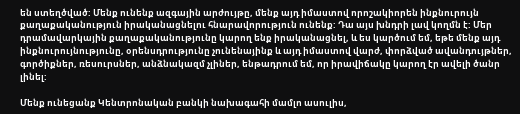են ստեղծված: Մենք ունենք ազգային արժույթը, մենք այդ իմաստով որոշակիորեն ինքնուրույն քաղաքականություն իրականացնելու հնարավորություն ունենք: Դա այս խնդրի լավ կողմն է: Մեր դրամավարկային քաղաքականությունը կարող ենք իրականացնել, և ես կարծում եմ, եթե մենք այդ ինքնուրույնությունը, օրենսդրությունը չունենայինք և այդ իմաստով վարժ, փորձված ավանդույթներ, գործիքներ, ռեսուրսներ, անձնակազմ չլիներ, ենթադրում եմ, որ իրավիճակը կարող էր ավելի ծանր լինել:

Մենք ունեցանք Կենտրոնական բանկի նախագահի մամլո ասուլիս,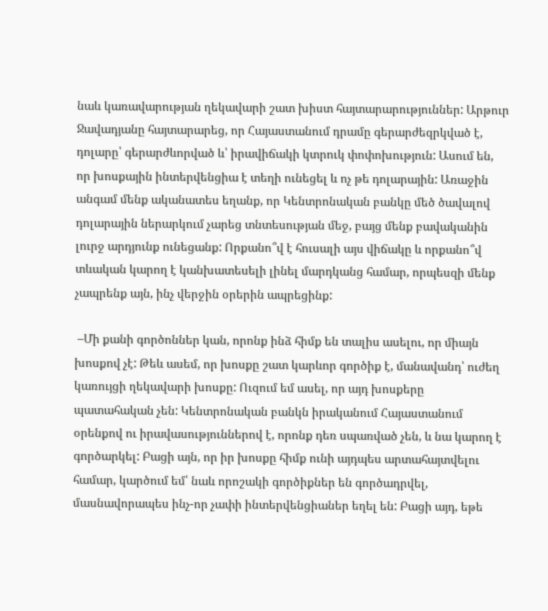նաև կառավարության ղեկավարի շատ խիստ հայտարարություններ: Արթուր Ջավադյանը հայտարարեց, որ Հայաստանում դրամը գերարժեզրկված է, դոլարը՝ գերարժևորված և՝ իրավիճակի կտրուկ փոփոխություն: Ասում են, որ խոսքային ինտերվենցիա է տեղի ունեցել և ոչ թե դոլարային: Առաջին անգամ մենք ականատես եղանք, որ Կենտրոնական բանկը մեծ ծավալով դոլարային ներարկում չարեց տնտեսության մեջ, բայց մենք բավականին լուրջ արդյունք ունեցանք: Որքանո՞վ է հուսալի այս վիճակը և որքանո՞վ տևական կարող է կանխատեսելի լինել մարդկանց համար, որպեսզի մենք չապրենք այն, ինչ վերջին օրերին ապրեցինք:

 –Մի քանի գործոններ կան, որոնք ինձ հիմք են տալիս ասելու, որ միայն խոսքով չէ: Թեև ասեմ, որ խոսքը շատ կարևոր գործիք է, մանավանդ՝ ուժեղ կառույցի ղեկավարի խոսքը: Ուզում եմ ասել, որ այդ խոսքերը պատահական չեն: Կենտրոնական բանկն իրականում Հայաստանում օրենքով ու իրավասություններով է, որոնք դեռ սպառված չեն, և նա կարող է գործարկել: Բացի այն, որ իր խոսքը հիմք ունի այդպես արտահայտվելու համար, կարծում եմ՝ նաև որոշակի գործիքներ են գործադրվել, մասնավորապես ինչ-որ չափի ինտերվենցիաներ եղել են: Բացի այդ, եթե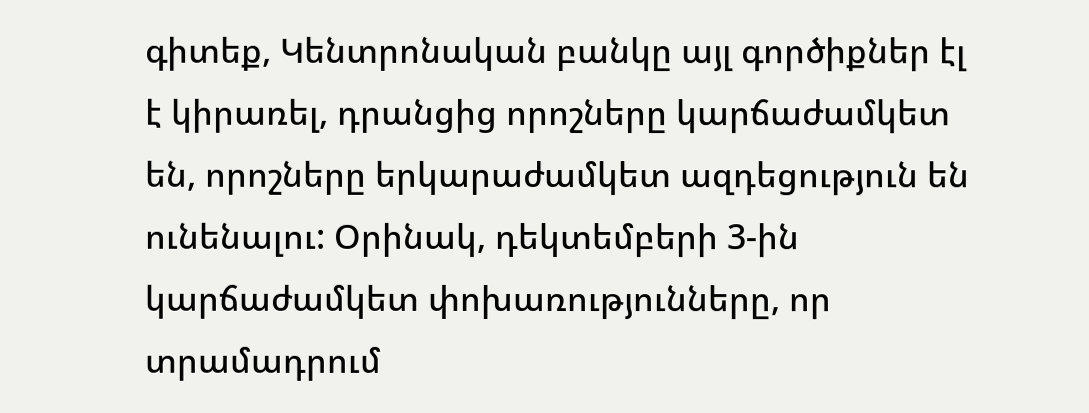գիտեք, Կենտրոնական բանկը այլ գործիքներ էլ է կիրառել, դրանցից որոշները կարճաժամկետ են, որոշները երկարաժամկետ ազդեցություն են ունենալու: Օրինակ, դեկտեմբերի 3-ին կարճաժամկետ փոխառությունները, որ տրամադրում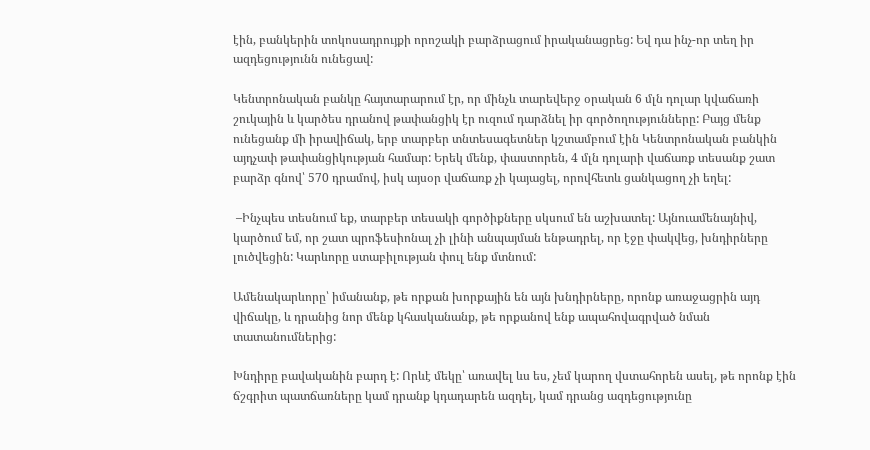էին, բանկերին տոկոսադրույքի որոշակի բարձրացում իրականացրեց: Եվ դա ինչ-որ տեղ իր ազդեցությունն ունեցավ:

Կենտրոնական բանկը հայտարարում էր, որ մինչև տարեվերջ օրական 6 մլն դոլար կվաճառի շուկային և կարծես դրանով թափանցիկ էր ուզում դարձնել իր գործողությունները: Բայց մենք ունեցանք մի իրավիճակ, երբ տարբեր տնտեսագետներ կշտամբում էին Կենտրոնական բանկին այդչափ թափանցիկության համար: Երեկ մենք, փաստորեն, 4 մլն դոլարի վաճառք տեսանք շատ բարձր գնով՝ 570 դրամով, իսկ այսօր վաճառք չի կայացել, որովհետև ցանկացող չի եղել:

 –Ինչպես տեսնում եք, տարբեր տեսակի գործիքները սկսում են աշխատել: Այնուամենայնիվ, կարծում եմ, որ շատ պրոֆեսիոնալ չի լինի անպայման ենթադրել, որ էջը փակվեց, խնդիրները լուծվեցին: Կարևորը ստաբիլության փուլ ենք մտնում:

Ամենակարևորը՝ իմանանք, թե որքան խորքային են այն խնդիրները, որոնք առաջացրին այդ վիճակը, և դրանից նոր մենք կհասկանանք, թե որքանով ենք ապահովագրված նման տատանումներից:

Խնդիրը բավականին բարդ է: Որևէ մեկը՝ առավել ևս ես, չեմ կարող վստահորեն ասել, թե որոնք էին ճշգրիտ պատճառները կամ դրանք կդադարեն ազդել, կամ դրանց ազդեցությունը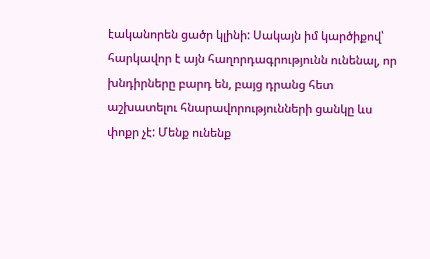էականորեն ցածր կլինի: Սակայն իմ կարծիքով՝ հարկավոր է այն հաղորդագրությունն ունենալ, որ խնդիրները բարդ են, բայց դրանց հետ աշխատելու հնարավորությունների ցանկը ևս փոքր չէ: Մենք ունենք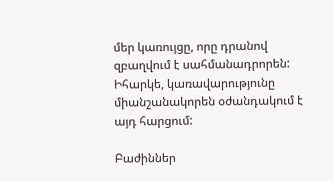մեր կառույցը, որը դրանով զբաղվում է սահմանադրորեն: Իհարկե, կառավարությունը միանշանակորեն օժանդակում է այդ հարցում:

Բաժիններ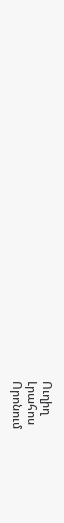Ուղիղ
Լրահոս
Որոնում